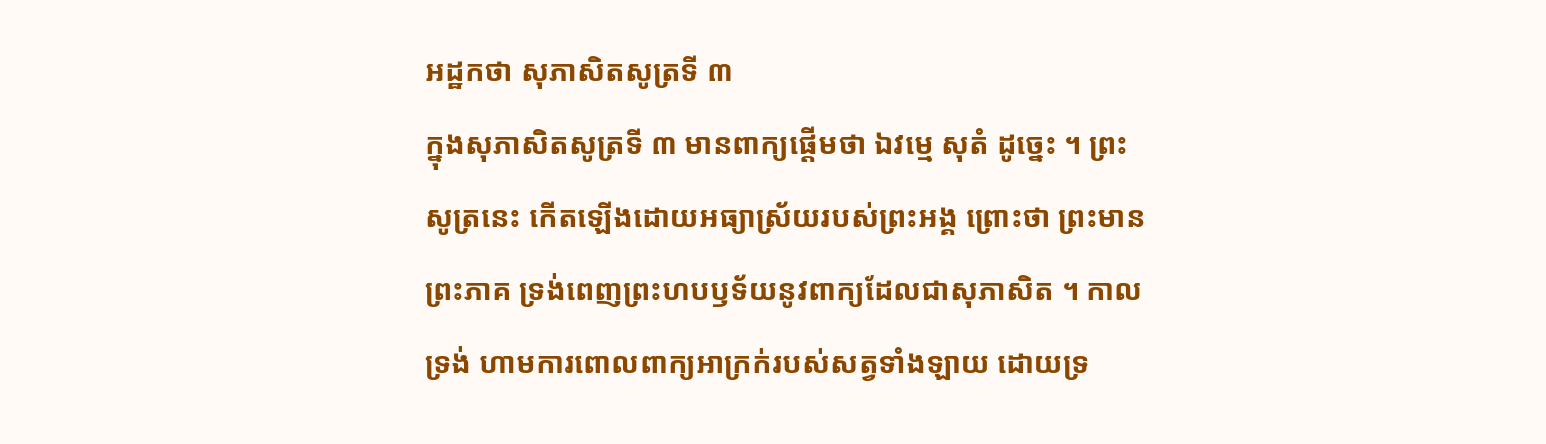អដ្ឋកថា សុភាសិតសូត្រទី ៣
ក្នុងសុភាសិតសូត្រទី ៣ មានពាក្យផ្តើមថា ឯវម្មេ សុតំ ដូច្នេះ ។ ព្រះសូត្រនេះ កើតឡើងដោយអធ្យាស្រ័យរបស់ព្រះអង្គ ព្រោះថា ព្រះមាន ព្រះភាគ ទ្រង់ពេញព្រះហបឫទ័យនូវពាក្យដែលជាសុភាសិត ។ កាលទ្រង់ ហាមការពោលពាក្យអាក្រក់របស់សត្វទាំងឡាយ ដោយទ្រ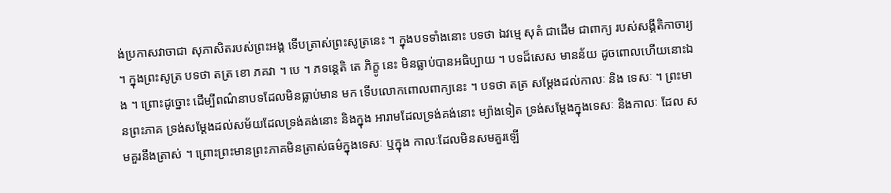ង់ប្រកាសវាចាជា សុភាសិតរបស់ព្រះអង្គ ទើបត្រាស់ព្រះសូត្រនេះ ។ ក្នុងបទទាំងនោះ បទថា ឯវម្មេ សុតំ ជាដើម ជាពាក្យ របស់សង្គីតិកាចារ្យ ។ ក្នុងព្រះសូត្រ បទថា តត្រ ខោ ភគវា ។ បេ ។ ភទន្តេតិ តេ ភិក្ខូ នេះ មិនធ្លាប់បានអធិប្បាយ ។ បទដ៏សេស មានន័យ ដូចពោលហើយនោះឯង ។ ព្រោះដូច្នោះ ដើម្បីពណ៌នាបទដែលមិនធ្លាប់មាន មក ទើបលោកពោលពាក្យនេះ ។ បទថា តត្រ សម្តែងដល់កាលៈ និង ទេសៈ ។ ព្រះមានព្រះភាគ ទ្រង់សម្តែងដល់សម័យដែលទ្រង់គង់នោះ និងក្នុង អារាមដែលទ្រង់គង់នោះ ម្យ៉ាងទៀត ទ្រង់សម្តែងក្នុងទេសៈ និងកាលៈ ដែល សមគួរនឹងត្រាស់ ។ ព្រោះព្រះមានព្រះភាគមិនត្រាស់ធម៌ក្នុងទេសៈ ឬក្នុង កាលៈដែលមិនសមគួរឡើ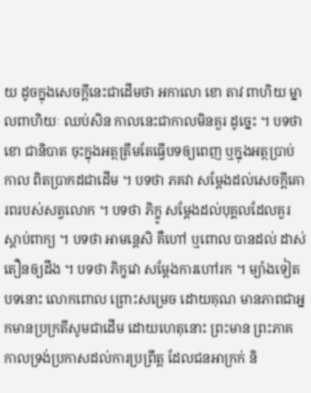យ ដូចក្នុងសេចក្តីនេះជាដើមថា អកាលោ ខោ តាវ ពាហិយ ម្នាលពាហិយៈ ឈប់សិន កាលនេះជាកាលមិនគួរ ដូច្នេះ ។ បទថា ខោ ជានិបាត ចុះក្នុងអត្ថត្រឹមតែធ្វើបទឲ្យពេញ ឬក្នុងអត្ថប្រាប់កាល ពិតប្រាកដជាដើម ។ បទថា ភគវា សម្តែងដល់សេចក្តីគោរពរបស់សត្វលោក ។ បទថា ភិក្ខូ សម្តែងដល់បុគ្គលដែលគួរស្តាប់ពាក្យ ។ បទថា អាមន្តេសិ គឺហៅ ឬពោល បានដល់ ដាស់តឿនឲ្យដឹង ។ បទថា ភិក្ខវោ សម្តែងការហៅរក ។ ម្យ៉ាងទៀត បទនោះ លោកពោល ព្រោះសម្រេច ដោយគុណ មានភាពជាអ្នកមានប្រក្រតីសូមជាដើម ដោយហេតុនោះ ព្រះមាន ព្រះភាគ កាលទ្រង់ប្រកាសដល់ការប្រព្រឹត្ត ដែលជនអាក្រក់ និ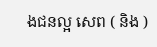ងជនល្អ សេព ( និង )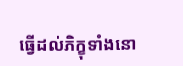ធ្វើដល់ភិក្ខុទាំងនោ